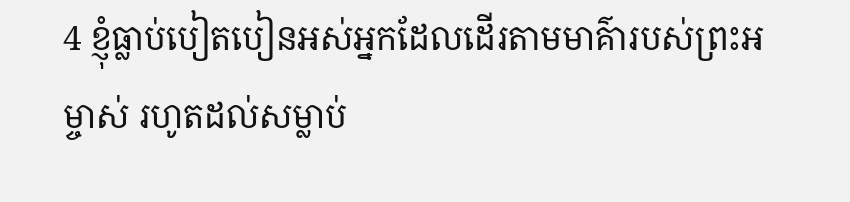4 ខ្ញុំធ្លាប់បៀតបៀនអស់អ្នកដែលដើរតាមមាគ៌ារបស់ព្រះអម្ចាស់ រហូតដល់សម្លាប់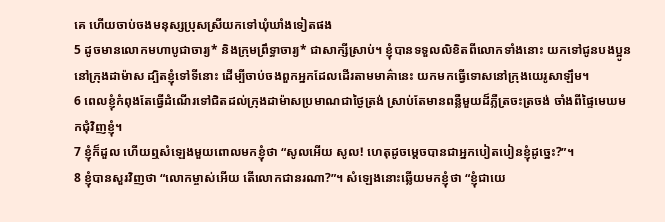គេ ហើយចាប់ចងមនុស្សប្រុសស្រីយកទៅឃុំឃាំងទៀតផង
5 ដូចមានលោកមហាបូជាចារ្យ* និងក្រុមព្រឹទ្ធាចារ្យ* ជាសាក្សីស្រាប់។ ខ្ញុំបានទទួលលិខិតពីលោកទាំងនោះ យកទៅជូនបងប្អូននៅក្រុងដាម៉ាស ដ្បិតខ្ញុំទៅទីនោះ ដើម្បីចាប់ចងពួកអ្នកដែលដើរតាមមាគ៌ានេះ យកមកធ្វើទោសនៅក្រុងយេរូសាឡឹម។
6 ពេលខ្ញុំកំពុងតែធ្វើដំណើរទៅជិតដល់ក្រុងដាម៉ាសប្រមាណជាថ្ងៃត្រង់ ស្រាប់តែមានពន្លឺមួយដ៏ភ្លឺត្រចះត្រចង់ ចាំងពីផ្ទៃមេឃមកជុំវិញខ្ញុំ។
7 ខ្ញុំក៏ដួល ហើយឮសំឡេងមួយពោលមកខ្ញុំថា “សូលអើយ សូល! ហេតុដូចម្ដេចបានជាអ្នកបៀតបៀនខ្ញុំដូច្នេះ?”។
8 ខ្ញុំបានសួរវិញថា “លោកម្ចាស់អើយ តើលោកជានរណា?”។ សំឡេងនោះឆ្លើយមកខ្ញុំថា “ខ្ញុំជាយេ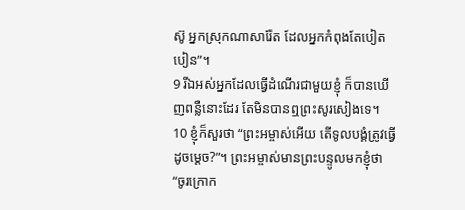ស៊ូ អ្នកស្រុកណាសារ៉ែត ដែលអ្នកកំពុងតែបៀតបៀន”។
9 រីឯអស់អ្នកដែលធ្វើដំណើរជាមួយខ្ញុំ ក៏បានឃើញពន្លឺនោះដែរ តែមិនបានឮព្រះសូរសៀងទេ។
10 ខ្ញុំក៏សួរថា “ព្រះអម្ចាស់អើយ តើទូលបង្គំត្រូវធ្វើដូចម្ដេច?”។ ព្រះអម្ចាស់មានព្រះបន្ទូលមកខ្ញុំថា “ចូរក្រោក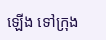ឡើង ទៅក្រុង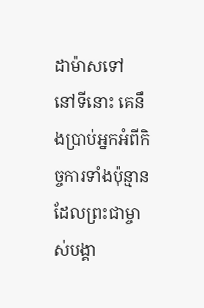ដាម៉ាសទៅ នៅទីនោះ គេនឹងប្រាប់អ្នកអំពីកិច្ចការទាំងប៉ុន្មាន ដែលព្រះជាម្ចាស់បង្គា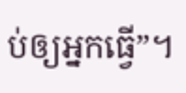ប់ឲ្យអ្នកធ្វើ”។